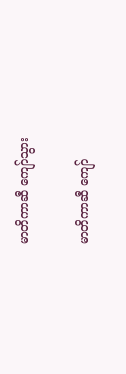မာတိကာဆီ ကျော်သွား

မာတိကာဆီ ကျော်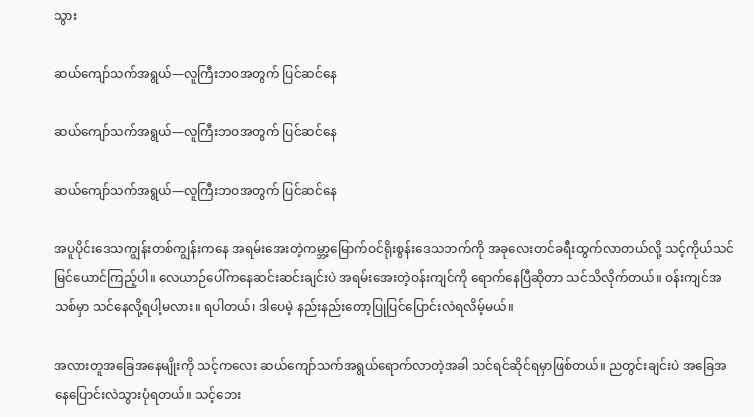သွား

ဆယ်ကျော်သက်အရွယ်—လူကြီးဘဝအတွက် ပြင်ဆင်နေ

ဆယ်ကျော်သက်အရွယ်—လူကြီးဘဝအတွက် ပြင်ဆင်နေ

ဆယ်ကျော်သက်အရွယ်—လူကြီးဘဝအတွက် ပြင်ဆင်နေ

အပူပိုင်းဒေသကျွန်းတစ်ကျွန်းကနေ အရမ်းအေးတဲ့ကမ္ဘာ့မြောက်ဝင်ရိုးစွန်းဒေသဘက်ကို အခုလေးတင်ခရီးထွက်လာတယ်လို့ သင့်ကိုယ်သင်မြင်ယောင်ကြည့်ပါ။ လေယာဉ်ပေါ်ကနေဆင်းဆင်းချင်းပဲ အရမ်းအေးတဲ့ဝန်းကျင်ကို ရောက်နေပြီဆိုတာ သင်သိလိုက်တယ်။ ဝန်းကျင်အသစ်မှာ သင်နေလို့ရပါ့မလား။ ရပါတယ်၊ ဒါပေမဲ့ နည်းနည်းတော့ပြုပြင်ပြောင်းလဲရလိမ့်မယ်။

အလားတူအခြေအနေမျိုးကို သင့်ကလေး ဆယ်ကျော်သက်အရွယ်ရောက်လာတဲ့အခါ သင်ရင်ဆိုင်ရမှာဖြစ်တယ်။ ညတွင်းချင်းပဲ အခြေအနေပြောင်းလဲသွားပုံရတယ်။ သင့်ဘေး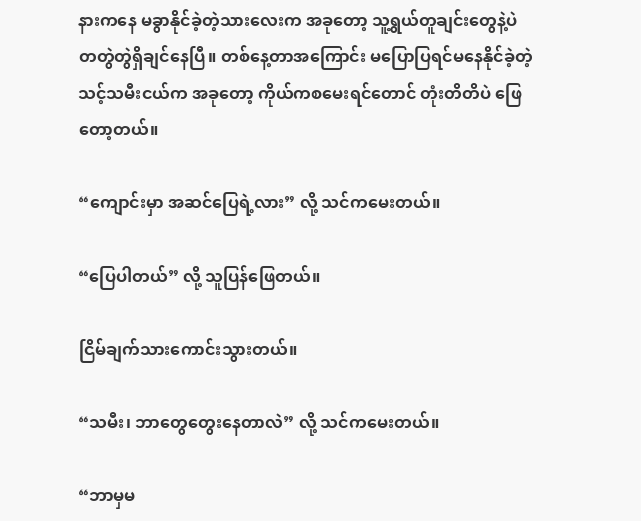နားကနေ မခွာနိုင်ခဲ့တဲ့သားလေးက အခုတော့ သူ့ရွယ်တူချင်းတွေနဲ့ပဲ တတွဲတွဲရှိချင်နေပြီ။ တစ်နေ့တာအကြောင်း မပြောပြရင်မနေနိုင်ခဲ့တဲ့ သင့်သမီးငယ်က အခုတော့ ကိုယ်ကစမေးရင်တောင် တုံးတိတိပဲ ဖြေတော့တယ်။

“ကျောင်းမှာ အဆင်ပြေရဲ့လား” လို့ သင်ကမေးတယ်။

“ပြေပါတယ်” လို့ သူပြန်ဖြေတယ်။

ငြိမ်ချက်သားကောင်းသွားတယ်။

“သမီး၊ ဘာတွေတွေးနေတာလဲ” လို့ သင်ကမေးတယ်။

“ဘာမှမ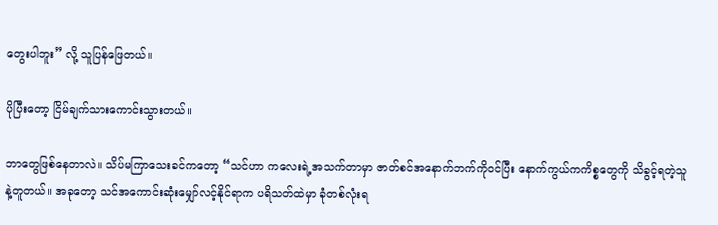တွေးပါဘူး” လို့ သူပြန်ဖြေတယ်။

ပိုပြီးတော့ ငြိမ်ချက်သားကောင်းသွားတယ်။

ဘာတွေဖြစ်နေတာလဲ။ သိပ်မကြာသေးခင်ကတော့ “သင်ဟာ ကလေးရဲ့အသက်တာမှာ ဇာတ်စင်အနောက်ဘက်ကိုဝင်ပြီး နောက်ကွယ်ကကိစ္စတွေကို သိခွင့်ရတဲ့သူနဲ့တူတယ်။ အခုတော့ သင်အကောင်းဆုံးမျှော်လင့်နိုင်ရာက ပရိသတ်ထဲမှာ ခုံတစ်လုံးရ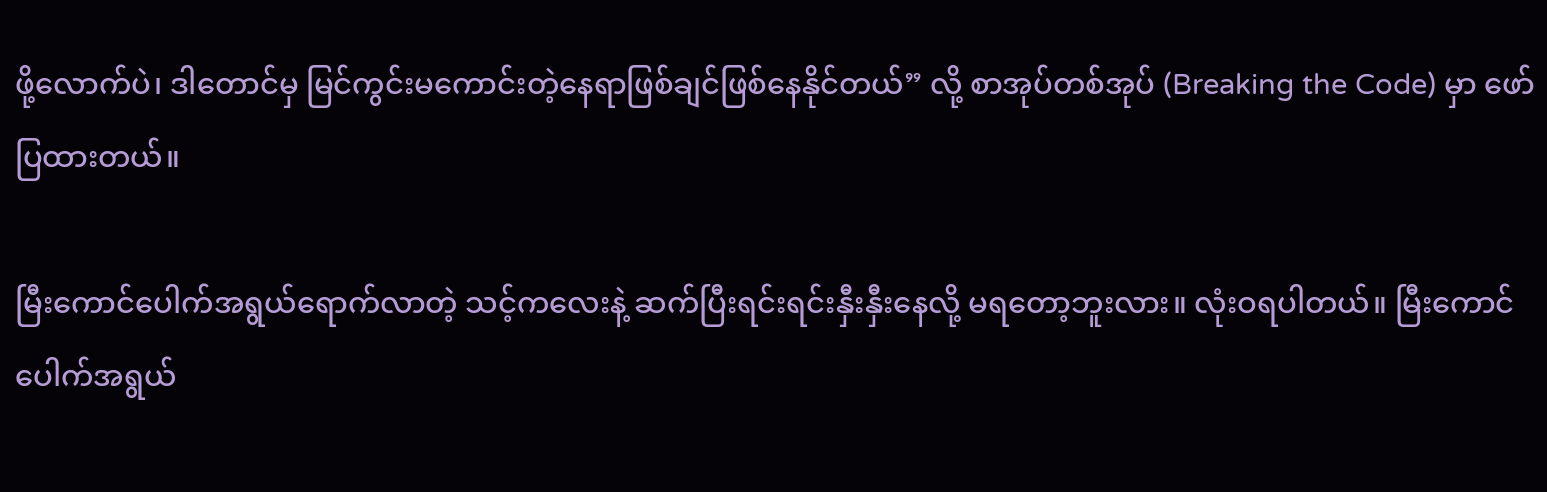ဖို့လောက်ပဲ၊ ဒါတောင်မှ မြင်ကွင်းမကောင်းတဲ့နေရာဖြစ်ချင်ဖြစ်နေနိုင်တယ်” လို့ စာအုပ်တစ်အုပ် (Breaking the Code) မှာ ဖော်ပြထားတယ်။

မြီးကောင်ပေါက်အရွယ်ရောက်လာတဲ့ သင့်ကလေးနဲ့ ဆက်ပြီးရင်းရင်းနှီးနှီးနေလို့ မရတော့ဘူးလား။ လုံးဝရပါတယ်။ မြီးကောင်ပေါက်အရွယ်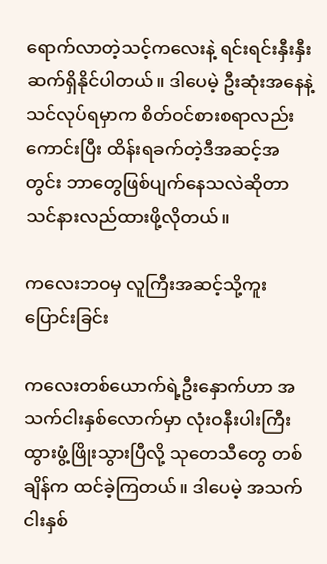ရောက်လာတဲ့သင့်ကလေးနဲ့ ရင်းရင်းနှီးနှီးဆက်ရှိနိုင်ပါတယ်။ ဒါပေမဲ့ ဦးဆုံးအနေနဲ့သင်လုပ်ရမှာက စိတ်ဝင်စားစရာလည်းကောင်းပြီး ထိန်းရခက်တဲ့ဒီအဆင့်အတွင်း ဘာတွေဖြစ်ပျက်နေသလဲဆိုတာ သင်နားလည်ထားဖို့လိုတယ်။

ကလေးဘဝမှ လူကြီးအဆင့်သို့ကူးပြောင်းခြင်း

ကလေးတစ်ယောက်ရဲ့ဦးနှောက်ဟာ အသက်ငါးနှစ်လောက်မှာ လုံးဝနီးပါးကြီးထွားဖွံ့ဖြိုးသွားပြီလို့ သုတေသီတွေ တစ်ချိန်က ထင်ခဲ့ကြတယ်။ ဒါပေမဲ့ အသက်ငါးနှစ်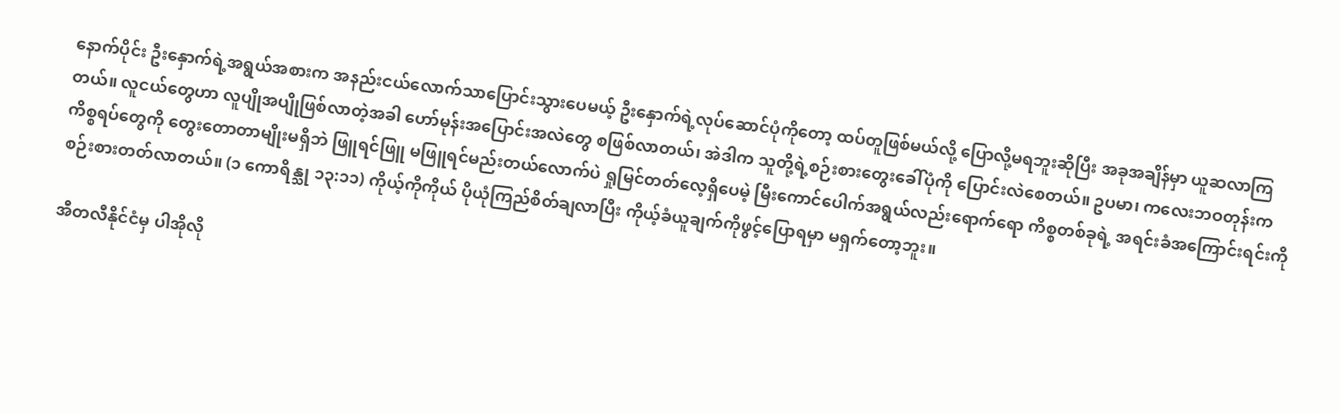နောက်ပိုင်း ဦးနှောက်ရဲ့အရွယ်အစားက အနည်းငယ်လောက်သာပြောင်းသွားပေမယ့် ဦးနှောက်ရဲ့လုပ်ဆောင်ပုံကိုတော့ ထပ်တူဖြစ်မယ်လို့ ပြောလို့မရဘူးဆိုပြီး အခုအချိန်မှာ ယူဆလာကြတယ်။ လူငယ်တွေဟာ လူပျိုအပျိုဖြစ်လာတဲ့အခါ ဟော်မုန်းအပြောင်းအလဲတွေ စဖြစ်လာတယ်၊ အဲဒါက သူတို့ရဲ့စဉ်းစားတွေးခေါ်ပုံကို ပြောင်းလဲစေတယ်။ ဥပမာ၊ ကလေးဘဝတုန်းက ကိစ္စရပ်တွေကို တွေးတောတာမျိုးမရှိဘဲ ဖြူရင်ဖြူ မဖြူရင်မည်းတယ်လောက်ပဲ ရှုမြင်တတ်လေ့ရှိပေမဲ့ မြီးကောင်ပေါက်အရွယ်လည်းရောက်ရော ကိစ္စတစ်ခုရဲ့ အရင်းခံအကြောင်းရင်းကို စဉ်းစားတတ်လာတယ်။ (၁ ကောရိန္သု ၁၃:၁၁) ကိုယ့်ကိုကိုယ် ပိုယုံကြည်စိတ်ချလာပြီး ကိုယ့်ခံယူချက်ကိုဖွင့်ပြောရမှာ မရှက်တော့ဘူး။

အီတလီနိုင်ငံမှ ပါအိုလို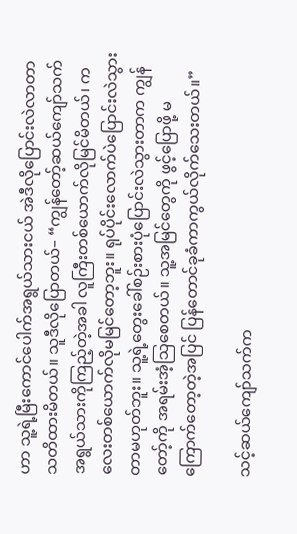ဟာ သူ့ရဲ့မြီးကောင်ပေါက်အရွယ်သားငယ် အဲဒီလိုပြောင်းလဲလာတာ သတိထားမိတယ်။ သူဒီလိုပြောတယ်– “ကျွန်တော့်ဆယ်ကျော်သက်အရွယ်သားကိုကြည့်တဲ့အခါ လူကြီးတစ်ယောက်လိုမြင်မိတယ်၊ ကလေးတစ်ယောက်လိုမမြင်တော့ဘူး။ ရုပ်ပိုင်းလောက်ပဲပြောင်းလဲသွားတာမဟုတ်ဘူး။ သူ့ရဲ့တွေးခေါ်စဉ်းစားပုံပြောင်းလဲသွားတာက ကျွန်တော့်ကို အရမ်းအံ့သြစေတယ်။ သူ့အမြင်တွေကို ဖွင့်ပြောဖို့ မကြောက်တော့တဲ့အပြင် ပြန်တောင်ခုခံကာကွယ်လိုက်သေးတယ်။”

သင့်ဆယ်ကျော်သက်က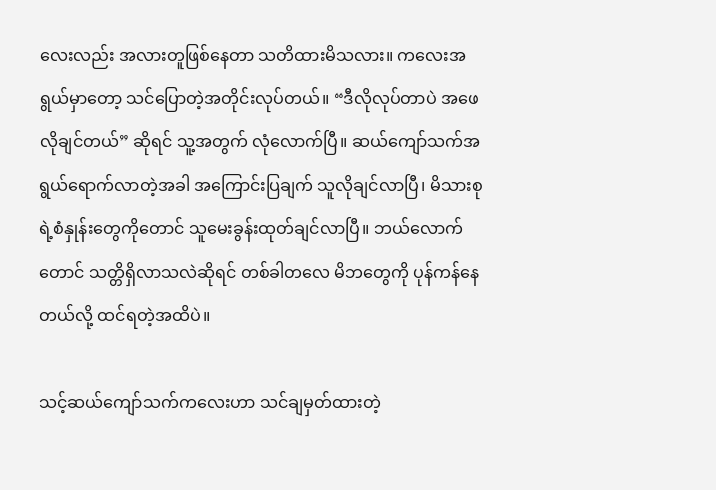လေးလည်း အလားတူဖြစ်နေတာ သတိထားမိသလား။ ကလေးအရွယ်မှာတော့ သင်ပြောတဲ့အတိုင်းလုပ်တယ်။ “ဒီလိုလုပ်တာပဲ အဖေလိုချင်တယ်” ဆိုရင် သူ့အတွက် လုံလောက်ပြီ။ ဆယ်ကျော်သက်အရွယ်ရောက်လာတဲ့အခါ အကြောင်းပြချက် သူလိုချင်လာပြီ၊ မိသားစုရဲ့စံနှုန်းတွေကိုတောင် သူမေးခွန်းထုတ်ချင်လာပြီ။ ဘယ်လောက်တောင် သတ္တိရှိလာသလဲဆိုရင် တစ်ခါတလေ မိဘတွေကို ပုန်ကန်နေတယ်လို့ ထင်ရတဲ့အထိပဲ။

သင့်ဆယ်ကျော်သက်ကလေးဟာ သင်ချမှတ်ထားတဲ့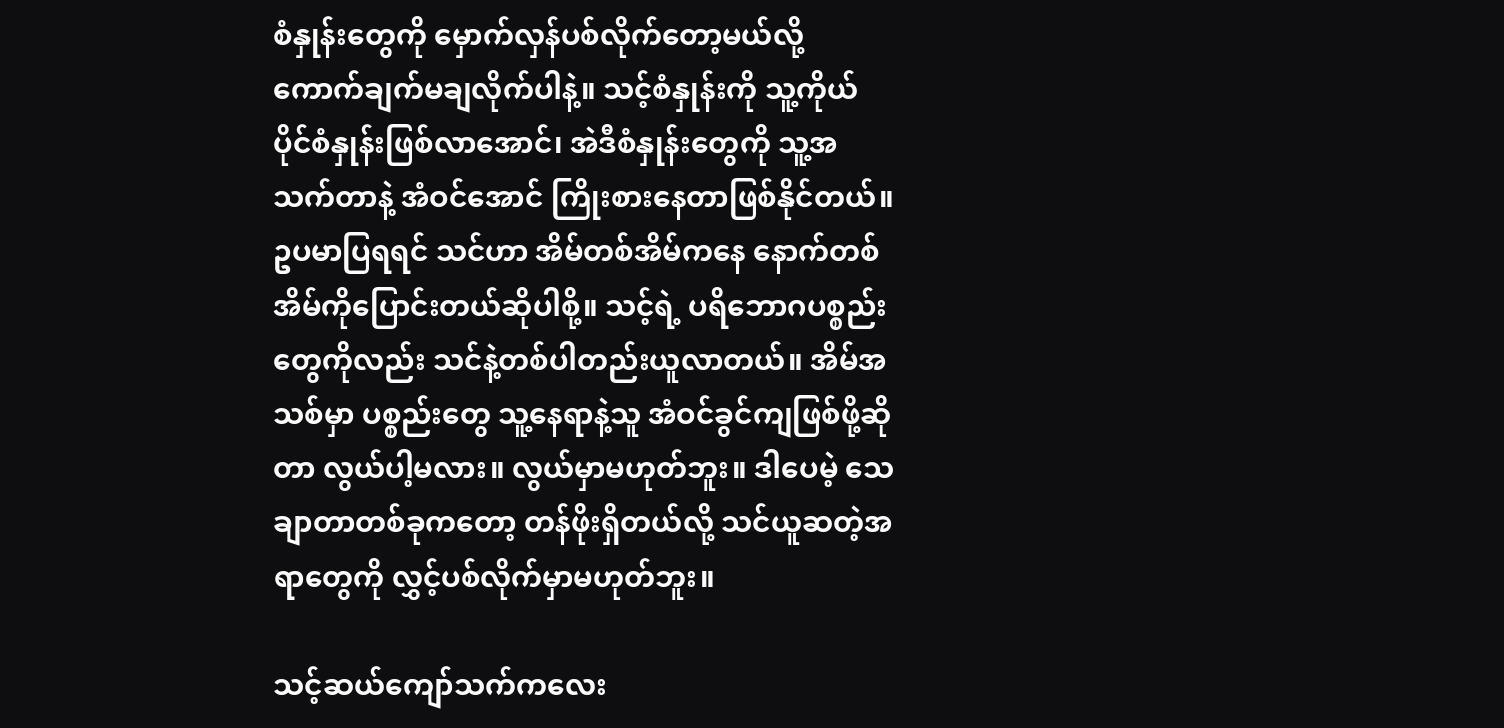စံနှုန်းတွေကို မှောက်လှန်ပစ်လိုက်တော့မယ်လို့ ကောက်ချက်မချလိုက်ပါနဲ့။ သင့်စံနှုန်းကို သူ့ကိုယ်ပိုင်စံနှုန်းဖြစ်လာအောင်၊ အဲဒီစံနှုန်းတွေကို သူ့အသက်တာနဲ့ အံဝင်အောင် ကြိုးစားနေတာဖြစ်နိုင်တယ်။ ဥပမာပြရရင် သင်ဟာ အိမ်တစ်အိမ်ကနေ နောက်တစ်အိမ်ကိုပြောင်းတယ်ဆိုပါစို့။ သင့်ရဲ့ ပရိဘောဂပစ္စည်းတွေကိုလည်း သင်နဲ့တစ်ပါတည်းယူလာတယ်။ အိမ်အသစ်မှာ ပစ္စည်းတွေ သူ့နေရာနဲ့သူ အံဝင်ခွင်ကျဖြစ်ဖို့ဆိုတာ လွယ်ပါ့မလား။ လွယ်မှာမဟုတ်ဘူး။ ဒါပေမဲ့ သေချာတာတစ်ခုကတော့ တန်ဖိုးရှိတယ်လို့ သင်ယူဆတဲ့အရာတွေကို လွှင့်ပစ်လိုက်မှာမဟုတ်ဘူး။

သင့်ဆယ်ကျော်သက်ကလေး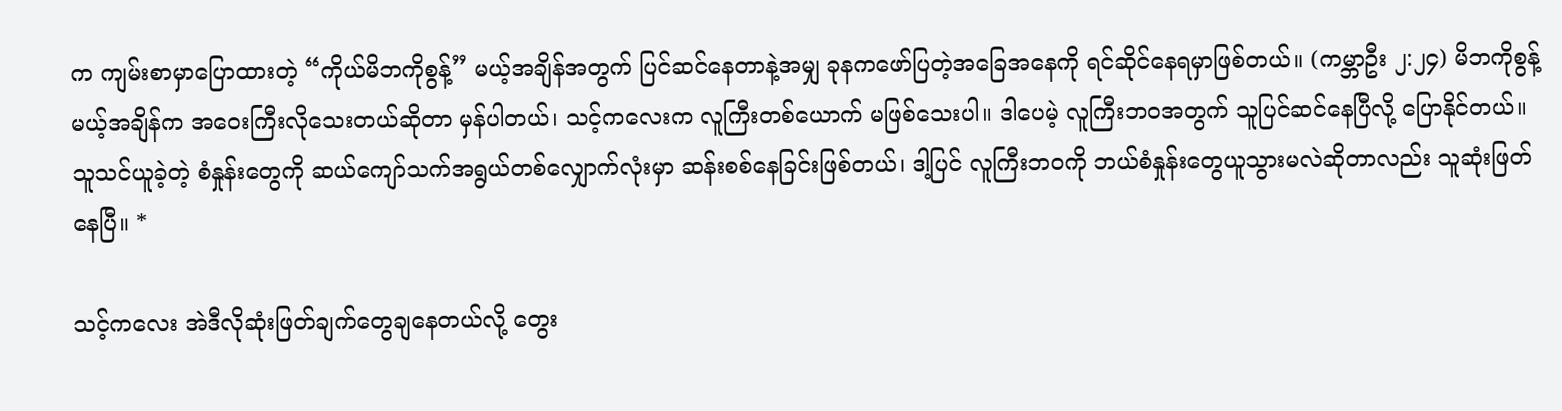က ကျမ်းစာမှာပြောထားတဲ့ “ကိုယ်မိဘကိုစွန့်” မယ့်အချိန်အတွက် ပြင်ဆင်နေတာနဲ့အမျှ ခုနကဖော်ပြတဲ့အခြေအနေကို ရင်ဆိုင်နေရမှာဖြစ်တယ်။ (ကမ္ဘာဦး ၂:၂၄) မိဘကိုစွန့်မယ့်အချိန်က အဝေးကြီးလိုသေးတယ်ဆိုတာ မှန်ပါတယ်၊ သင့်ကလေးက လူကြီးတစ်ယောက် မဖြစ်သေးပါ။ ဒါပေမဲ့ လူကြီးဘဝအတွက် သူပြင်ဆင်နေပြီလို့ ပြောနိုင်တယ်။ သူသင်ယူခဲ့တဲ့ စံနှုန်းတွေကို ဆယ်ကျော်သက်အရွယ်တစ်လျှောက်လုံးမှာ ဆန်းစစ်နေခြင်းဖြစ်တယ်၊ ဒါ့ပြင် လူကြီးဘဝကို ဘယ်စံနှုန်းတွေယူသွားမလဲဆိုတာလည်း သူဆုံးဖြတ်နေပြီ။ *

သင့်ကလေး အဲဒီလိုဆုံးဖြတ်ချက်တွေချနေတယ်လို့ တွေး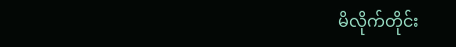မိလိုက်တိုင်း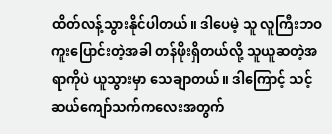ထိတ်လန့်သွားနိုင်ပါတယ်။ ဒါပေမဲ့ သူ လူကြီးဘဝ ကူးပြောင်းတဲ့အခါ တန်ဖိုးရှိတယ်လို့ သူယူဆတဲ့အရာကိုပဲ ယူသွားမှာ သေချာတယ်။ ဒါကြောင့် သင့်ဆယ်ကျော်သက်ကလေးအတွက်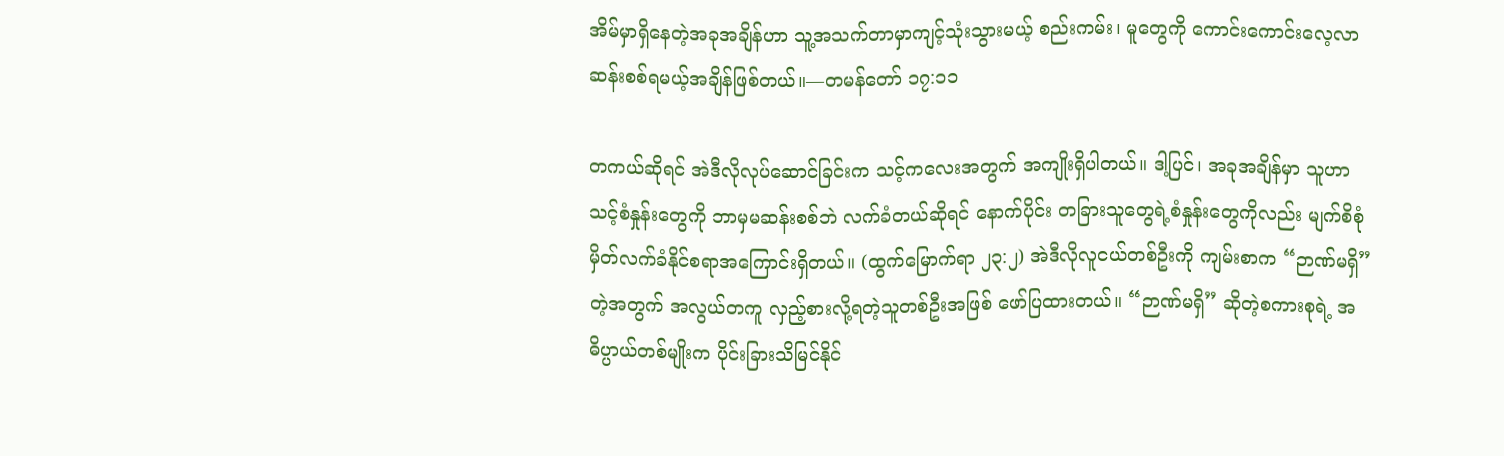အိမ်မှာရှိနေတဲ့အခုအချိန်ဟာ သူ့အသက်တာမှာကျင့်သုံးသွားမယ့် စည်းကမ်း၊ မူတွေကို ကောင်းကောင်းလေ့လာဆန်းစစ်ရမယ့်အချိန်ဖြစ်တယ်။—တမန်တော် ၁၇:၁၁

တကယ်ဆိုရင် အဲဒီလိုလုပ်ဆောင်ခြင်းက သင့်ကလေးအတွက် အကျိုးရှိပါတယ်။ ဒါ့ပြင်၊ အခုအချိန်မှာ သူဟာ သင့်စံနှုန်းတွေကို ဘာမှမဆန်းစစ်ဘဲ လက်ခံတယ်ဆိုရင် နောက်ပိုင်း တခြားသူတွေရဲ့စံနှုန်းတွေကိုလည်း မျက်စိစုံမှိတ်လက်ခံနိုင်စရာအကြောင်းရှိတယ်။ (ထွက်မြောက်ရာ ၂၃:၂) အဲဒီလိုလူငယ်တစ်ဦးကို ကျမ်းစာက “ဉာဏ်မရှိ” တဲ့အတွက် အလွယ်တကူ လှည့်စားလို့ရတဲ့သူတစ်ဦးအဖြစ် ဖော်ပြထားတယ်။ “ဉာဏ်မရှိ” ဆိုတဲ့စကားစုရဲ့ အဓိပ္ပာယ်တစ်မျိုးက ပိုင်းခြားသိမြင်နိုင်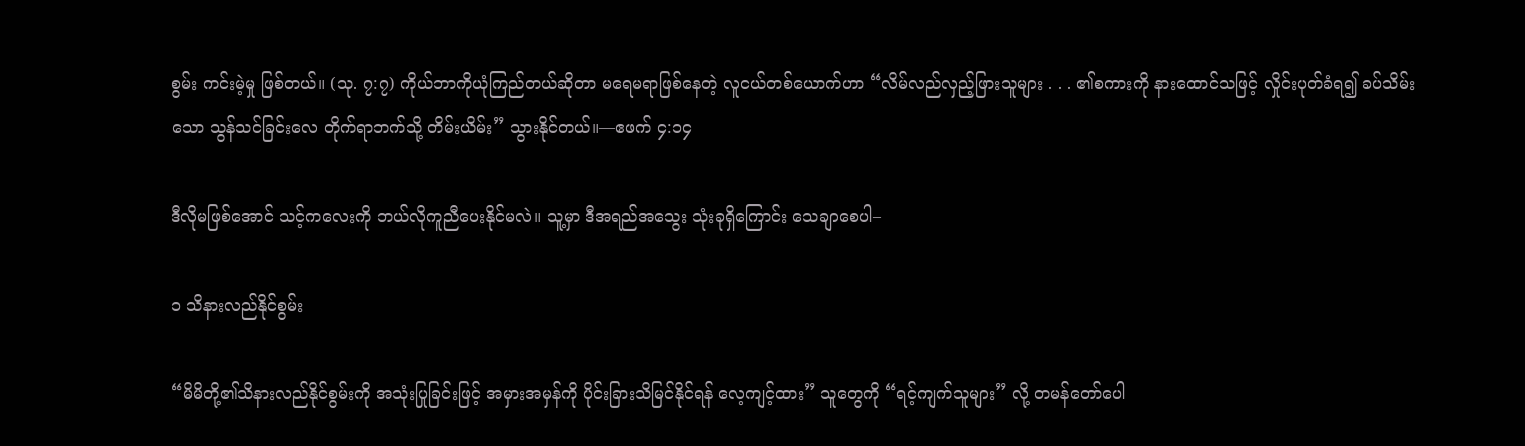စွမ်း ကင်းမဲ့မှု ဖြစ်တယ်။ (သု. ၇:၇) ကိုယ်ဘာကိုယုံကြည်တယ်ဆိုတာ မရေမရာဖြစ်နေတဲ့ လူငယ်တစ်ယောက်ဟာ “လိမ်လည်လှည့်ဖြားသူများ . . . ၏စကားကို နားထောင်သဖြင့် လှိုင်းပုတ်ခံရ၍ ခပ်သိမ်းသော သွန်သင်ခြင်းလေ တိုက်ရာဘက်သို့ တိမ်းယိမ်း” သွားနိုင်တယ်။—ဧဖက် ၄:၁၄

ဒီလိုမဖြစ်အောင် သင့်ကလေးကို ဘယ်လိုကူညီပေးနိုင်မလဲ။ သူ့မှာ ဒီအရည်အသွေး သုံးခုရှိကြောင်း သေချာစေပါ–

၁ သိနားလည်နိုင်စွမ်း

“မိမိတို့၏သိနားလည်နိုင်စွမ်းကို အသုံးပြုခြင်းဖြင့် အမှားအမှန်ကို ပိုင်းခြားသိမြင်နိုင်ရန် လေ့ကျင့်ထား” သူတွေကို “ရင့်ကျက်သူများ” လို့ တမန်တော်ပေါ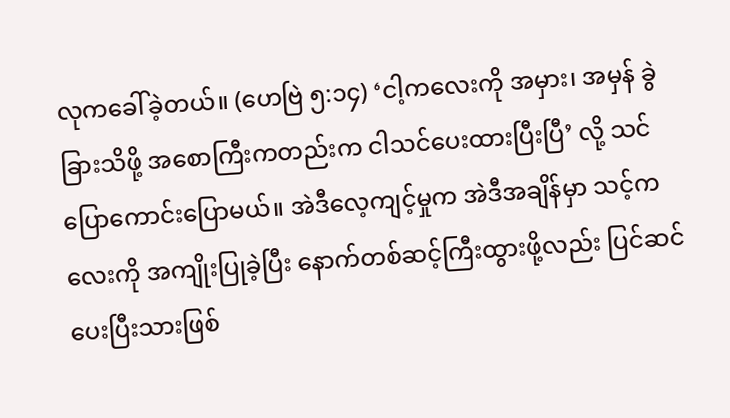လုကခေါ်ခဲ့တယ်။ (ဟေဗြဲ ၅:၁၄) ‘ငါ့ကလေးကို အမှား၊ အမှန် ခွဲခြားသိဖို့ အစောကြီးကတည်းက ငါသင်ပေးထားပြီးပြီ’ လို့ သင်ပြောကောင်းပြောမယ်။ အဲဒီလေ့ကျင့်မှုက အဲဒီအချိန်မှာ သင့်ကလေးကို အကျိုးပြုခဲ့ပြီး နောက်တစ်ဆင့်ကြီးထွားဖို့လည်း ပြင်ဆင်ပေးပြီးသားဖြစ်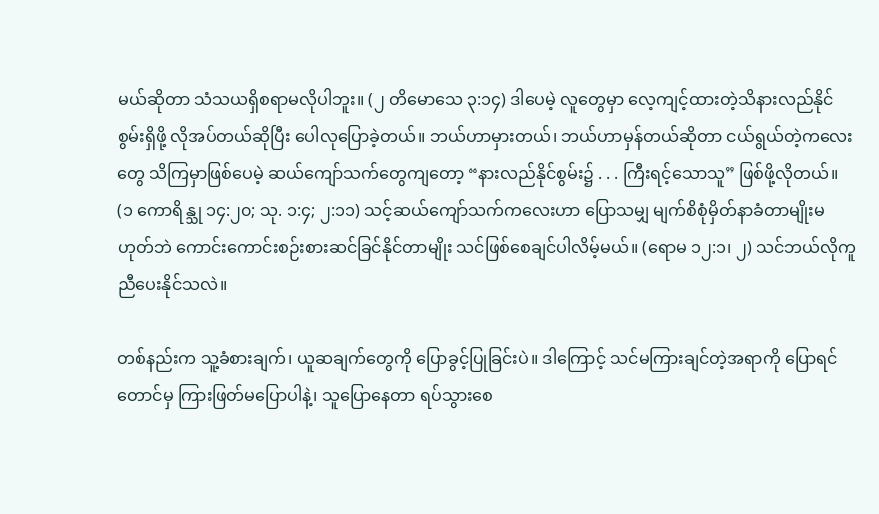မယ်ဆိုတာ သံသယရှိစရာမလိုပါဘူး။ (၂ တိမောသေ ၃:၁၄) ဒါပေမဲ့ လူတွေမှာ လေ့ကျင့်ထားတဲ့သိနားလည်နိုင်စွမ်းရှိဖို့ လိုအပ်တယ်ဆိုပြီး ပေါလုပြောခဲ့တယ်။ ဘယ်ဟာမှားတယ်၊ ဘယ်ဟာမှန်တယ်ဆိုတာ ငယ်ရွယ်တဲ့ကလေးတွေ သိကြမှာဖြစ်ပေမဲ့ ဆယ်ကျော်သက်တွေကျတော့ “နားလည်နိုင်စွမ်း၌ . . . ကြီးရင့်သောသူ” ဖြစ်ဖို့လိုတယ်။ (၁ ကောရိန္သု ၁၄:၂၀; သု. ၁:၄; ၂:၁၁) သင့်ဆယ်ကျော်သက်ကလေးဟာ ပြောသမျှ မျက်စိစုံမှိတ်နာခံတာမျိုးမဟုတ်ဘဲ ကောင်းကောင်းစဉ်းစားဆင်ခြင်နိုင်တာမျိုး သင်ဖြစ်စေချင်ပါလိမ့်မယ်။ (ရောမ ၁၂:၁၊ ၂) သင်ဘယ်လိုကူညီပေးနိုင်သလဲ။

တစ်နည်းက သူ့ခံစားချက်၊ ယူဆချက်တွေကို ပြောခွင့်ပြုခြင်းပဲ။ ဒါကြောင့် သင်မကြားချင်တဲ့အရာကို ပြောရင်တောင်မှ ကြားဖြတ်မပြောပါနဲ့၊ သူပြောနေတာ ရပ်သွားစေ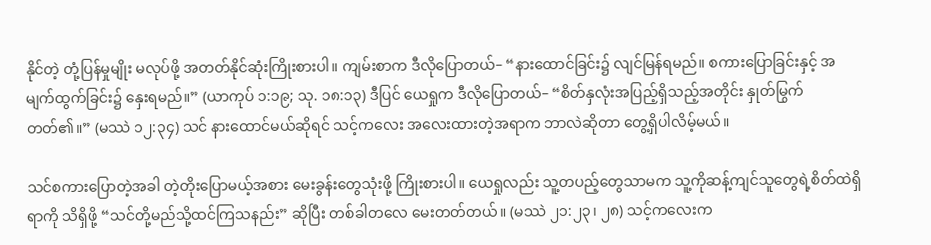နိုင်တဲ့ တုံ့ပြန်မှုမျိုး မလုပ်ဖို့ အတတ်နိုင်ဆုံးကြိုးစားပါ။ ကျမ်းစာက ဒီလိုပြောတယ်– “နားထောင်ခြင်း၌ လျင်မြန်ရမည်။ စကားပြောခြင်းနှင့် အမျက်ထွက်ခြင်း၌ နှေးရမည်။” (ယာကုပ် ၁:၁၉; သု. ၁၈:၁၃) ဒီပြင် ယေရှုက ဒီလိုပြောတယ်– “စိတ်နှလုံးအပြည့်ရှိသည့်အတိုင်း နှုတ်မြွက်တတ်၏။” (မဿဲ ၁၂:၃၄) သင် နားထောင်မယ်ဆိုရင် သင့်ကလေး အလေးထားတဲ့အရာက ဘာလဲဆိုတာ တွေ့ရှိပါလိမ့်မယ်။

သင်စကားပြောတဲ့အခါ တဲ့တိုးပြောမယ့်အစား မေးခွန်းတွေသုံးဖို့ ကြိုးစားပါ။ ယေရှုလည်း သူ့တပည့်တွေသာမက သူ့ကိုဆန့်ကျင်သူတွေရဲ့စိတ်ထဲရှိရာကို သိရှိဖို့ “သင်တို့မည်သို့ထင်ကြသနည်း” ဆိုပြီး တစ်ခါတလေ မေးတတ်တယ်။ (မဿဲ ၂၁:၂၃၊ ၂၈) သင့်ကလေးက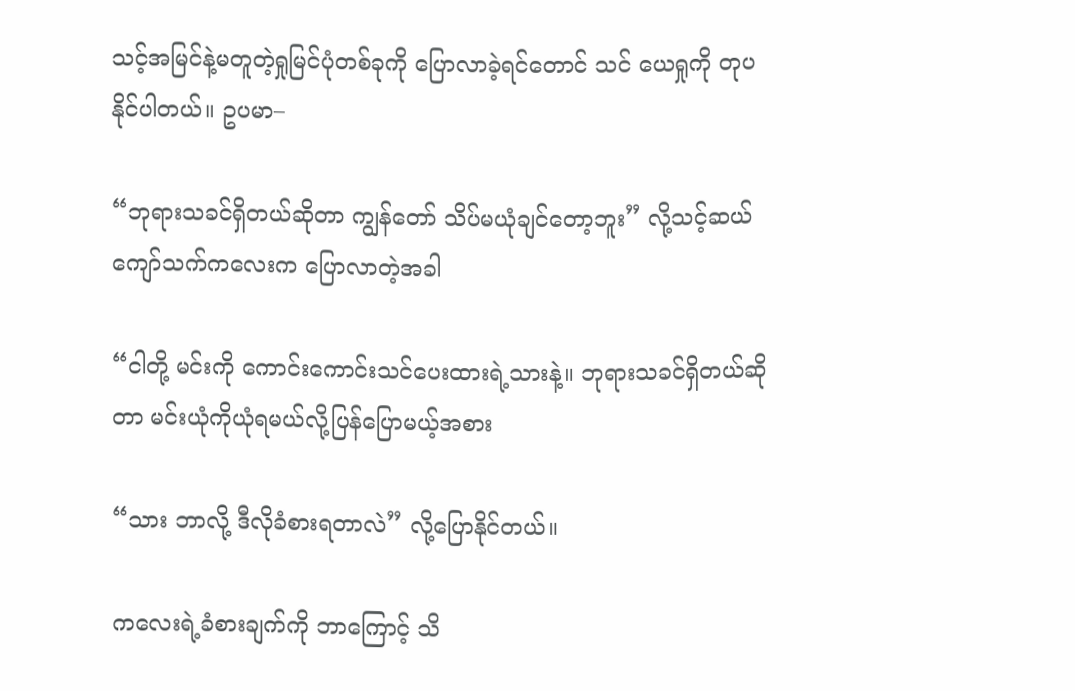သင့်အမြင်နဲ့မတူတဲ့ရှုမြင်ပုံတစ်ခုကို ပြောလာခဲ့ရင်တောင် သင် ယေရှုကို တုပနိုင်ပါတယ်။ ဥပမာ–

“ဘုရားသခင်ရှိတယ်ဆိုတာ ကျွန်တော် သိပ်မယုံချင်တော့ဘူး” လို့သင့်ဆယ်ကျော်သက်ကလေးက ပြောလာတဲ့အခါ

“ငါတို့ မင်းကို ကောင်းကောင်းသင်ပေးထားရဲ့သားနဲ့။ ဘုရားသခင်ရှိတယ်ဆိုတာ မင်းယုံကိုယုံရမယ်လို့ပြန်ပြောမယ့်အစား

“သား ဘာလို့ ဒီလိုခံစားရတာလဲ” လို့ပြောနိုင်တယ်။

ကလေးရဲ့ခံစားချက်ကို ဘာကြောင့် သိ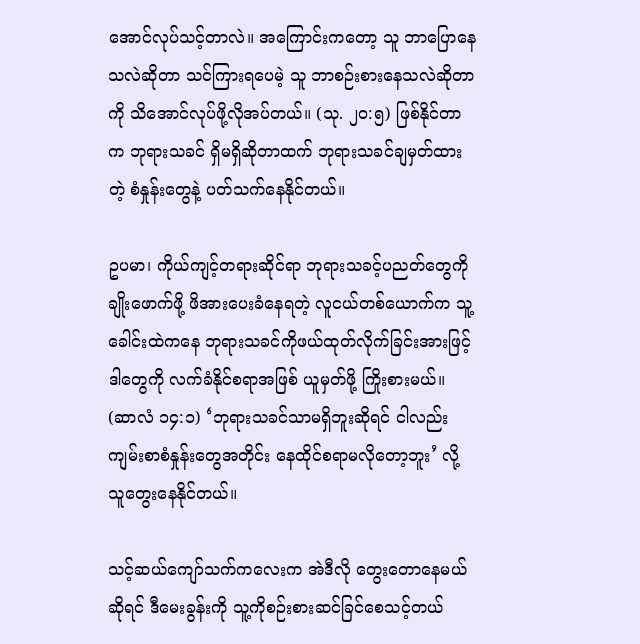အောင်လုပ်သင့်တာလဲ။ အကြောင်းကတော့ သူ ဘာပြောနေသလဲဆိုတာ သင်ကြားရပေမဲ့ သူ ဘာစဉ်းစားနေသလဲဆိုတာကို သိအောင်လုပ်ဖို့လိုအပ်တယ်။ (သု. ၂၀:၅) ဖြစ်နိုင်တာက ဘုရားသခင် ရှိမရှိဆိုတာထက် ဘုရားသခင်ချမှတ်ထားတဲ့ စံနှုန်းတွေနဲ့ ပတ်သက်နေနိုင်တယ်။

ဥပမာ၊ ကိုယ်ကျင့်တရားဆိုင်ရာ ဘုရားသခင့်ပညတ်တွေကို ချိုးဖောက်ဖို့ ဖိအားပေးခံနေရတဲ့ လူငယ်တစ်ယောက်က သူ့ခေါင်းထဲကနေ ဘုရားသခင်ကိုဖယ်ထုတ်လိုက်ခြင်းအားဖြင့် ဒါတွေကို လက်ခံနိုင်စရာအဖြစ် ယူမှတ်ဖို့ ကြိုးစားမယ်။ (ဆာလံ ၁၄:၁) ‘ဘုရားသခင်သာမရှိဘူးဆိုရင် ငါလည်း ကျမ်းစာစံနှုန်းတွေအတိုင်း နေထိုင်စရာမလိုတော့ဘူး’ လို့ သူတွေးနေနိုင်တယ်။

သင့်ဆယ်ကျော်သက်ကလေးက အဲဒီလို တွေးတောနေမယ်ဆိုရင် ဒီမေးခွန်းကို သူ့ကိုစဉ်းစားဆင်ခြင်စေသင့်တယ်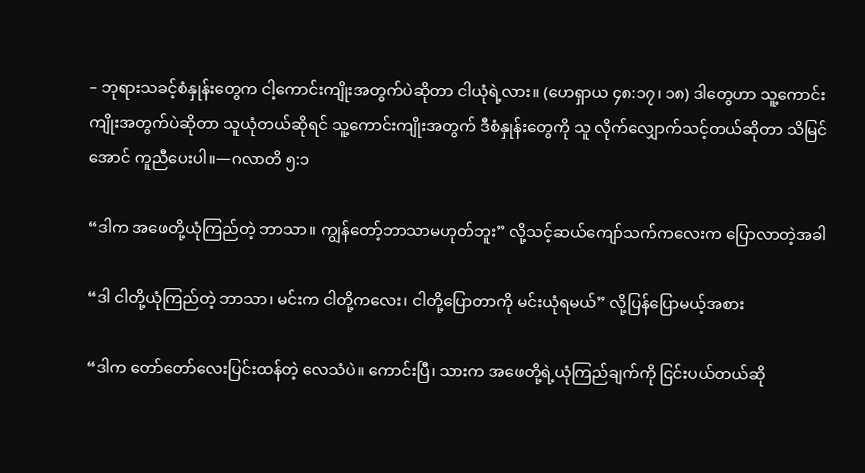– ဘုရားသခင့်စံနှုန်းတွေက ငါ့ကောင်းကျိုးအတွက်ပဲဆိုတာ ငါယုံရဲ့လား။ (ဟေရှာယ ၄၈:၁၇၊ ၁၈) ဒါတွေဟာ သူ့ကောင်းကျိုးအတွက်ပဲဆိုတာ သူယုံတယ်ဆိုရင် သူ့ကောင်းကျိုးအတွက် ဒီစံနှုန်းတွေကို သူ လိုက်လျှောက်သင့်တယ်ဆိုတာ သိမြင်အောင် ကူညီပေးပါ။—ဂလာတိ ၅:၁

“ဒါက အဖေတို့ယုံကြည်တဲ့ ဘာသာ။ ကျွန်တော့်ဘာသာမဟုတ်ဘူး” လို့သင့်ဆယ်ကျော်သက်ကလေးက ပြောလာတဲ့အခါ

“ဒါ ငါတို့ယုံကြည်တဲ့ ဘာသာ၊ မင်းက ငါတို့ကလေး၊ ငါတို့ပြောတာကို မင်းယုံရမယ်” လို့ပြန်ပြောမယ့်အစား

“ဒါက တော်တော်လေးပြင်းထန်တဲ့ လေသံပဲ။ ကောင်းပြီ၊ သားက အဖေတို့ရဲ့ယုံကြည်ချက်ကို ငြင်းပယ်တယ်ဆို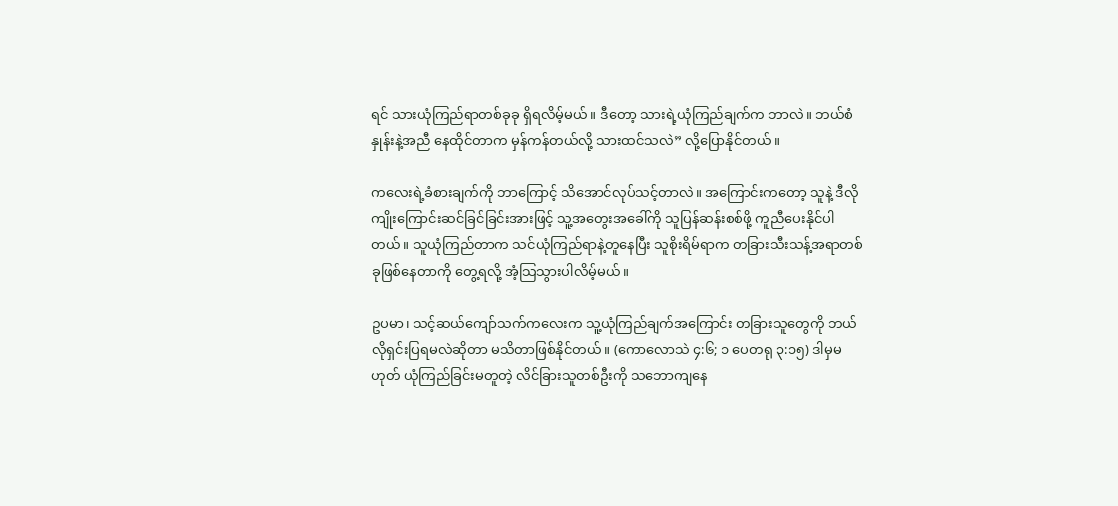ရင် သားယုံကြည်ရာတစ်ခုခု ရှိရလိမ့်မယ်။ ဒီတော့ သားရဲ့ယုံကြည်ချက်က ဘာလဲ။ ဘယ်စံနှုန်းနဲ့အညီ နေထိုင်တာက မှန်ကန်တယ်လို့ သားထင်သလဲ” လို့ပြောနိုင်တယ်။

ကလေးရဲ့ခံစားချက်ကို ဘာကြောင့် သိအောင်လုပ်သင့်တာလဲ။ အကြောင်းကတော့ သူနဲ့ ဒီလိုကျိုးကြောင်းဆင်ခြင်ခြင်းအားဖြင့် သူ့အတွေးအခေါ်ကို သူပြန်ဆန်းစစ်ဖို့ ကူညီပေးနိုင်ပါတယ်။ သူယုံကြည်တာက သင်ယုံကြည်ရာနဲ့တူနေပြီး သူစိုးရိမ်ရာက တခြားသီးသန့်အရာတစ်ခုဖြစ်နေတာကို တွေ့ရလို့ အံ့သြသွားပါလိမ့်မယ်။

ဥပမာ၊ သင့်ဆယ်ကျော်သက်ကလေးက သူ့ယုံကြည်ချက်အကြောင်း တခြားသူတွေကို ဘယ်လိုရှင်းပြရမလဲဆိုတာ မသိတာဖြစ်နိုင်တယ်။ (ကောလောသဲ ၄:၆; ၁ ပေတရု ၃:၁၅) ဒါမှမဟုတ် ယုံကြည်ခြင်းမတူတဲ့ လိင်ခြားသူတစ်ဦးကို သဘောကျနေ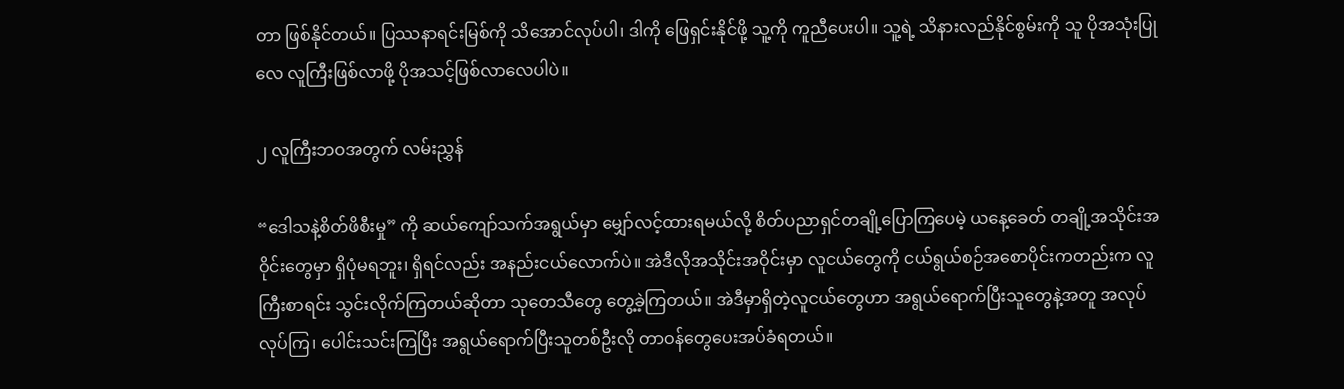တာ ဖြစ်နိုင်တယ်။ ပြဿနာရင်းမြစ်ကို သိအောင်လုပ်ပါ၊ ဒါကို ဖြေရှင်းနိုင်ဖို့ သူ့ကို ကူညီပေးပါ။ သူ့ရဲ့ သိနားလည်နိုင်စွမ်းကို သူ ပိုအသုံးပြုလေ လူကြီးဖြစ်လာဖို့ ပိုအသင့်ဖြစ်လာလေပါပဲ။

၂ လူကြီးဘဝအတွက် လမ်းညွှန်

“ဒေါသနဲ့စိတ်ဖိစီးမှု” ကို ဆယ်ကျော်သက်အရွယ်မှာ မျှော်လင့်ထားရမယ်လို့ စိတ်ပညာရှင်တချို့ပြောကြပေမဲ့ ယနေ့ခေတ် တချို့အသိုင်းအဝိုင်းတွေမှာ ရှိပုံမရဘူး၊ ရှိရင်လည်း အနည်းငယ်လောက်ပဲ။ အဲဒီလိုအသိုင်းအဝိုင်းမှာ လူငယ်တွေကို ငယ်ရွယ်စဉ်အစောပိုင်းကတည်းက လူကြီးစာရင်း သွင်းလိုက်ကြတယ်ဆိုတာ သုတေသီတွေ တွေ့ခဲ့ကြတယ်။ အဲဒီမှာရှိတဲ့လူငယ်တွေဟာ အရွယ်ရောက်ပြီးသူတွေနဲ့အတူ အလုပ်လုပ်ကြ၊ ပေါင်းသင်းကြပြီး အရွယ်ရောက်ပြီးသူတစ်ဦးလို တာဝန်တွေပေးအပ်ခံရတယ်။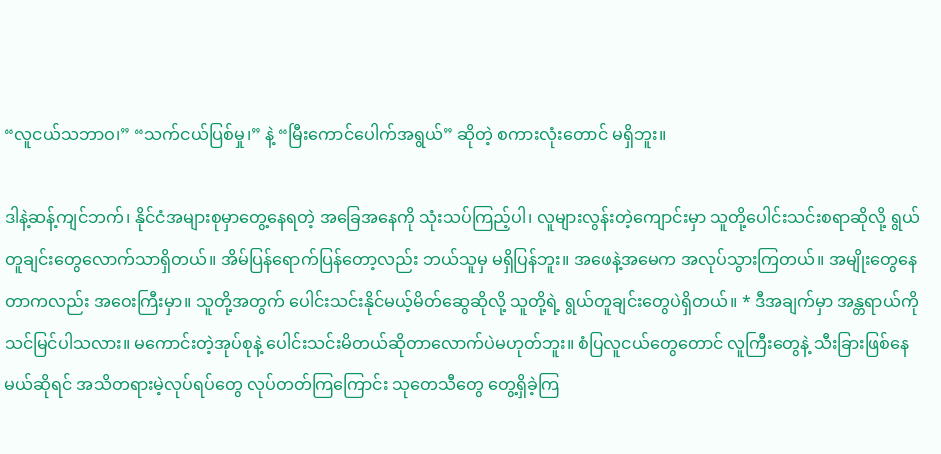“လူငယ်သဘာဝ၊” “သက်ငယ်ပြစ်မှု၊” နဲ့ “မြီးကောင်ပေါက်အရွယ်” ဆိုတဲ့ စကားလုံးတောင် မရှိဘူး။

ဒါနဲ့ဆန့်ကျင်ဘက်၊ နိုင်ငံအများစုမှာတွေ့နေရတဲ့ အခြေအနေကို သုံးသပ်ကြည့်ပါ၊ လူများလွန်းတဲ့ကျောင်းမှာ သူတို့ပေါင်းသင်းစရာဆိုလို့ ရွယ်တူချင်းတွေလောက်သာရှိတယ်။ အိမ်ပြန်ရောက်ပြန်တော့လည်း ဘယ်သူမှ မရှိပြန်ဘူး။ အဖေနဲ့အမေက အလုပ်သွားကြတယ်။ အမျိုးတွေနေတာကလည်း အဝေးကြီးမှာ။ သူတို့အတွက် ပေါင်းသင်းနိုင်မယ့်မိတ်ဆွေဆိုလို့ သူတို့ရဲ့ ရွယ်တူချင်းတွေပဲရှိတယ်။ * ဒီအချက်မှာ အန္တရာယ်ကို သင်မြင်ပါသလား။ မကောင်းတဲ့အုပ်စုနဲ့ ပေါင်းသင်းမိတယ်ဆိုတာလောက်ပဲမဟုတ်ဘူး။ စံပြလူငယ်တွေတောင် လူကြီးတွေနဲ့ သီးခြားဖြစ်နေမယ်ဆိုရင် အသိတရားမဲ့လုပ်ရပ်တွေ လုပ်တတ်ကြကြောင်း သုတေသီတွေ တွေ့ရှိခဲ့ကြ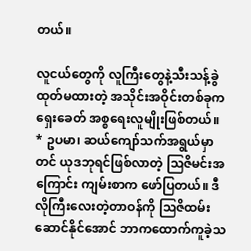တယ်။

လူငယ်တွေကို လူကြီးတွေနဲ့သီးသန့်ခွဲထုတ်မထားတဲ့ အသိုင်းအဝိုင်းတစ်ခုက ရှေးခေတ် အစ္စရေးလူမျိုးဖြစ်တယ်။ * ဥပမာ၊ ဆယ်ကျော်သက်အရွယ်မှာတင် ယုဒဘုရင်ဖြစ်လာတဲ့ ဩဇိမင်းအကြောင်း ကျမ်းစာက ဖော်ပြတယ်။ ဒီလိုကြီးလေးတဲ့တာဝန်ကို ဩဇိထမ်းဆောင်နိုင်အောင် ဘာကထောက်ကူခဲ့သ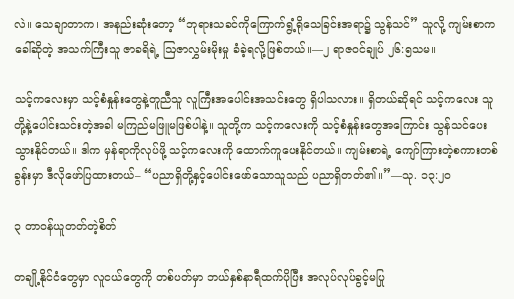လဲ။ သေချာတာက၊ အနည်းဆုံးတော့ “ဘုရားသခင်ကိုကြောက်ရွံ့ရိုသေခြင်းအရာ၌ သွန်သင်” သူလို့ ကျမ်းစာကခေါ်ဆိုတဲ့ အသက်ကြီးသူ ဇာခရိရဲ့ ဩဇာလွှမ်းမိုးမှု ခံခဲ့ရလို့ဖြစ်တယ်။—၂ ရာဇဝင်ချုပ် ၂၆:၅သမ။

သင့်ကလေးမှာ သင့်စံနှုန်းတွေနဲ့တူညီသူ လူကြီးအပေါင်းအသင်းတွေ ရှိပါသလား။ ရှိတယ်ဆိုရင် သင့်ကလေး သူတို့နဲ့ပေါင်းသင်းတဲ့အခါ မကြည်မဖြူမဖြစ်ပါနဲ့။ သူတို့က သင့်ကလေးကို သင့်စံနှုန်းတွေအကြောင်း သွန်သင်ပေးသွားနိုင်တယ်။ ဒါက မှန်ရာကိုလုပ်ဖို့ သင့်ကလေးကို ထောက်ကူပေးနိုင်တယ်။ ကျမ်းစာရဲ့ ကျော်ကြားတဲ့စကားတစ်ခွန်းမှာ ဒီလိုဖော်ပြထားတယ်– “ပညာရှိတို့နှင့်ပေါင်းဖော်သောသူသည် ပညာရှိတတ်၏။”—သု. ၁၃:၂၀

၃ တာဝန်ယူတတ်တဲ့စိတ်

တချို့နိုင်ငံတွေမှာ လူငယ်တွေကို တစ်ပတ်မှာ ဘယ်နှစ်နာရီထက်ပိုပြီး အလုပ်လုပ်ခွင့်မပြု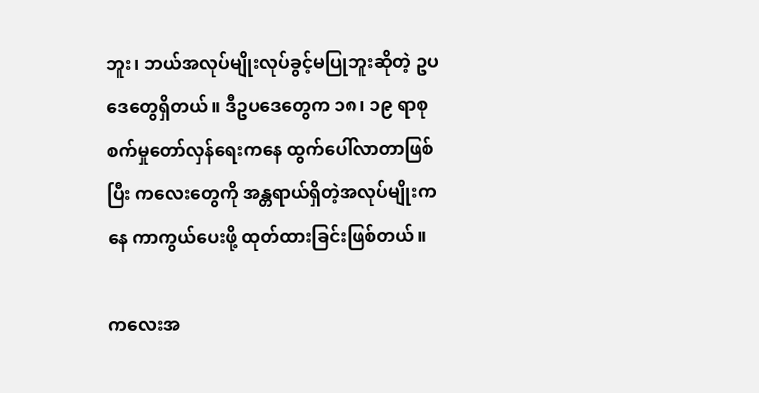ဘူး၊ ဘယ်အလုပ်မျိုးလုပ်ခွင့်မပြုဘူးဆိုတဲ့ ဥပဒေတွေရှိတယ်။ ဒီဥပဒေတွေက ၁၈၊ ၁၉ ရာစု စက်မှုတော်လှန်ရေးကနေ ထွက်ပေါ်လာတာဖြစ်ပြီး ကလေးတွေကို အန္တရာယ်ရှိတဲ့အလုပ်မျိုးကနေ ကာကွယ်ပေးဖို့ ထုတ်ထားခြင်းဖြစ်တယ်။

ကလေးအ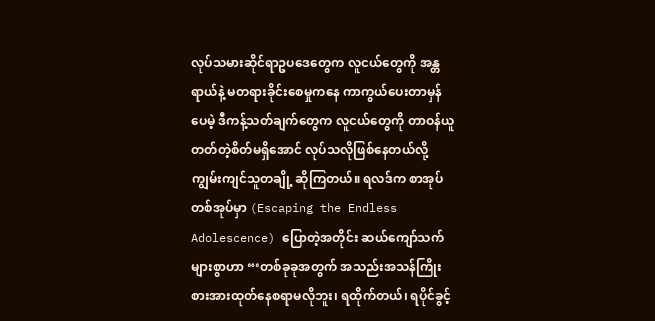လုပ်သမားဆိုင်ရာဥပဒေတွေက လူငယ်တွေကို အန္တရာယ်နဲ့ မတရားခိုင်းစေမှုကနေ ကာကွယ်ပေးတာမှန်ပေမဲ့ ဒီကန့်သတ်ချက်တွေက လူငယ်တွေကို တာဝန်ယူတတ်တဲ့စိတ်မရှိအောင် လုပ်သလိုဖြစ်နေတယ်လို့ ကျွမ်းကျင်သူတချို့ ဆိုကြတယ်။ ရလဒ်က စာအုပ်တစ်အုပ်မှာ (Escaping the Endless Adolescence) ပြောတဲ့အတိုင်း ဆယ်ကျော်သက်များစွာဟာ “‘တစ်ခုခုအတွက် အသည်းအသန်ကြိုးစားအားထုတ်နေစရာမလိုဘူး၊ ရထိုက်တယ်၊ ရပိုင်ခွင့်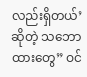လည်းရှိတယ်’ ဆိုတဲ့ သဘောထားတွေ” ဝင်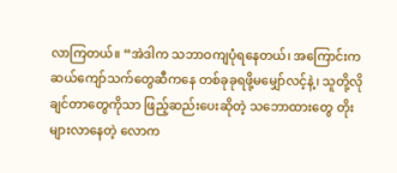လာကြတယ်။ “အဲဒါက သဘာဝကျပုံရနေတယ်၊ အကြောင်းက ဆယ်ကျော်သက်တွေဆီကနေ တစ်ခုခုရဖို့မမျှော်လင့်နဲ့၊ သူတို့လိုချင်တာတွေကိုသာ ဖြည့်ဆည်းပေးဆိုတဲ့ သဘောထားတွေ တိုးများလာနေတဲ့ လောက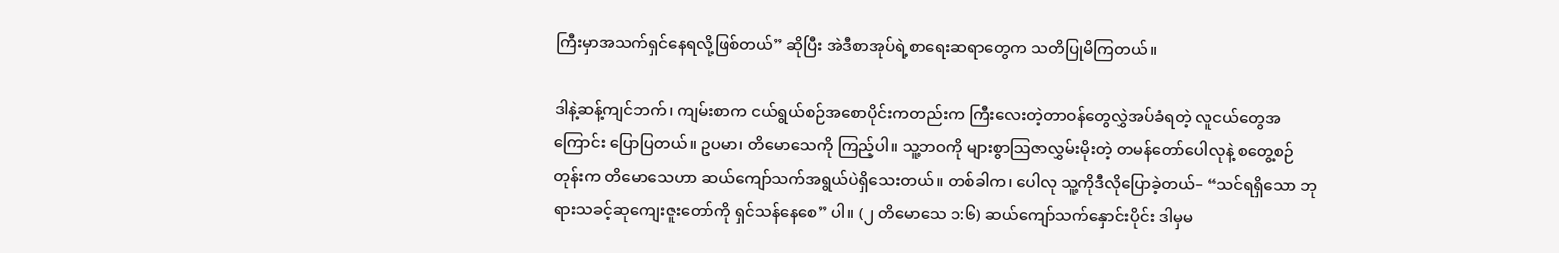ကြီးမှာအသက်ရှင်နေရလို့ဖြစ်တယ်” ဆိုပြီး အဲဒီစာအုပ်ရဲ့စာရေးဆရာတွေက သတိပြုမိကြတယ်။

ဒါနဲ့ဆန့်ကျင်ဘက်၊ ကျမ်းစာက ငယ်ရွယ်စဉ်အစောပိုင်းကတည်းက ကြီးလေးတဲ့တာဝန်တွေလွှဲအပ်ခံရတဲ့ လူငယ်တွေအကြောင်း ပြောပြတယ်။ ဥပမာ၊ တိမောသေကို ကြည့်ပါ။ သူ့ဘဝကို များစွာသြဇာလွှမ်းမိုးတဲ့ တမန်တော်ပေါလုနဲ့ စတွေ့စဉ်တုန်းက တိမောသေဟာ ဆယ်ကျော်သက်အရွယ်ပဲရှိသေးတယ်။ တစ်ခါက၊ ပေါလု သူ့ကိုဒီလိုပြောခဲ့တယ်– “သင်ရရှိသော ဘုရားသခင့်ဆုကျေးဇူးတော်ကို ရှင်သန်နေစေ” ပါ။ (၂ တိမောသေ ၁:၆) ဆယ်ကျော်သက်နှောင်းပိုင်း ဒါမှမ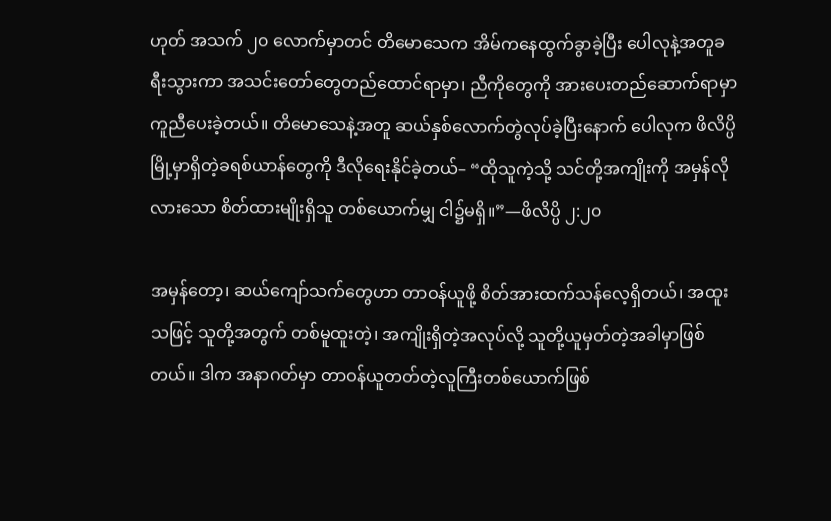ဟုတ် အသက် ၂၀ လောက်မှာတင် တိမောသေက အိမ်ကနေထွက်ခွာခဲ့ပြီး ပေါလုနဲ့အတူခရီးသွားကာ အသင်းတော်တွေတည်ထောင်ရာမှာ၊ ညီကိုတွေကို အားပေးတည်ဆောက်ရာမှာ ကူညီပေးခဲ့တယ်။ တိမောသေနဲ့အတူ ဆယ်နှစ်လောက်တွဲလုပ်ခဲ့ပြီးနောက် ပေါလုက ဖိလိပ္ပိမြို့မှာရှိတဲ့ခရစ်ယာန်တွေကို ဒီလိုရေးနိုင်ခဲ့တယ်– “ထိုသူကဲ့သို့ သင်တို့အကျိုးကို အမှန်လိုလားသော စိတ်ထားမျိုးရှိသူ တစ်ယောက်မျှ ငါ၌မရှိ။”—ဖိလိပ္ပိ ၂:၂၀

အမှန်တော့၊ ဆယ်ကျော်သက်တွေဟာ တာဝန်ယူဖို့ စိတ်အားထက်သန်လေ့ရှိတယ်၊ အထူးသဖြင့် သူတို့အတွက် တစ်မူထူးတဲ့၊ အကျိုးရှိတဲ့အလုပ်လို့ သူတို့ယူမှတ်တဲ့အခါမှာဖြစ်တယ်။ ဒါက အနာဂတ်မှာ တာဝန်ယူတတ်တဲ့လူကြီးတစ်ယောက်ဖြစ်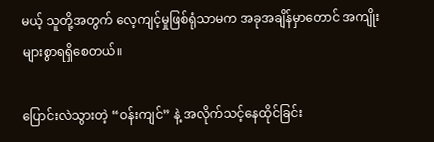မယ့် သူတို့အတွက် လေ့ကျင့်မှုဖြစ်ရုံသာမက အခုအချိန်မှာတောင် အကျိုးများစွာရရှိစေတယ်။

ပြောင်းလဲသွားတဲ့ “ဝန်းကျင်” နဲ့ အလိုက်သင့်နေထိုင်ခြင်း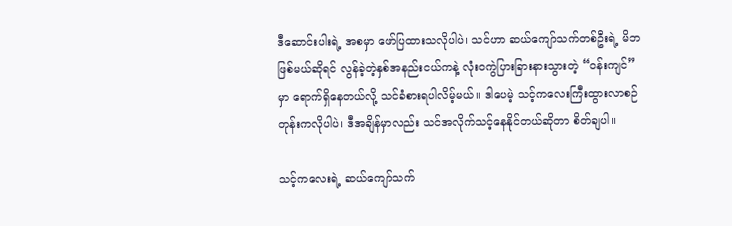ဒီဆောင်းပါးရဲ့ အစမှာ ဖော်ပြထားသလိုပါပဲ၊ သင်ဟာ ဆယ်ကျော်သက်တစ်ဦးရဲ့ မိဘဖြစ်မယ်ဆိုရင် လွန်ခဲ့တဲ့နှစ်အနည်းငယ်ကနဲ့ လုံးဝကွဲပြားခြားနားသွားတဲ့ “ဝန်းကျင်” မှာ ရောက်ရှိနေတယ်လို့ သင်ခံစားရပါလိမ့်မယ်။ ဒါပေမဲ့ သင့်ကလေးကြီးထွားလာစဉ်တုန်းကလိုပါပဲ၊ ဒီအချိန်မှာလည်း သင်အလိုက်သင့်နေနိုင်တယ်ဆိုတာ စိတ်ချပါ။

သင့်ကလေးရဲ့ ဆယ်ကျော်သက်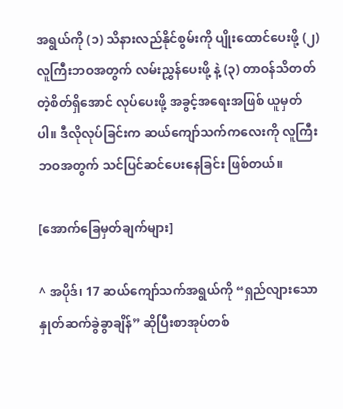အရွယ်ကို (၁) သိနားလည်နိုင်စွမ်းကို ပျိုးထောင်ပေးဖို့ (၂) လူကြီးဘဝအတွက် လမ်းညွှန်ပေးဖို့ နဲ့ (၃) တာဝန်သိတတ်တဲ့စိတ်ရှိအောင် လုပ်ပေးဖို့ အခွင့်အရေးအဖြစ် ယူမှတ်ပါ။ ဒီလိုလုပ်ခြင်းက ဆယ်ကျော်သက်ကလေးကို လူကြီးဘဝအတွက် သင်ပြင်ဆင်ပေးနေခြင်း ဖြစ်တယ်။

[အောက်ခြေမှတ်ချက်များ]

^ အပိုဒ်၊ 17 ဆယ်ကျော်သက်အရွယ်ကို “ရှည်လျားသောနှုတ်ဆက်ခွဲခွာချိန်” ဆိုပြီးစာအုပ်တစ်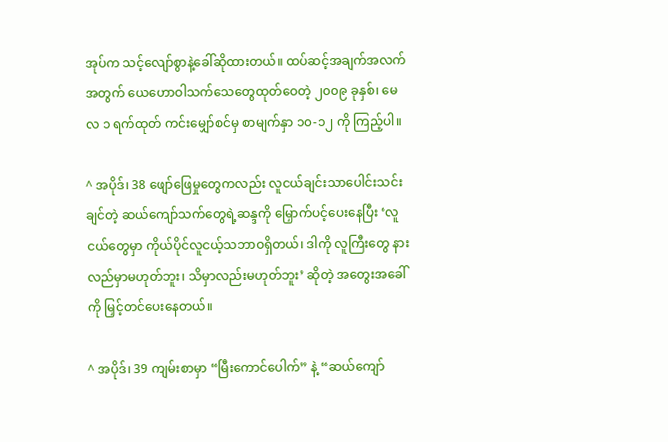အုပ်က သင့်လျော်စွာနဲ့ခေါ်ဆိုထားတယ်။ ထပ်ဆင့်အချက်အလက်အတွက် ယေဟောဝါသက်သေတွေထုတ်ဝေတဲ့ ၂၀၀၉ ခုနှစ်၊ မေလ ၁ ရက်ထုတ် ကင်းမျှော်စင်မှ စာမျက်နှာ ၁၀-၁၂ ကို ကြည့်ပါ။

^ အပိုဒ်၊ 38 ဖျော်ဖြေမှုတွေကလည်း လူငယ်ချင်းသာပေါင်းသင်းချင်တဲ့ ဆယ်ကျော်သက်တွေရဲ့ဆန္ဒကို မြှောက်ပင့်ပေးနေပြီး ‘လူငယ်တွေမှာ ကိုယ်ပိုင်လူငယ့်သဘာဝရှိတယ်၊ ဒါကို လူကြီးတွေ နားလည်မှာမဟုတ်ဘူး၊ သိမှာလည်းမဟုတ်ဘူး’ ဆိုတဲ့ အတွေးအခေါ်ကို မြှင့်တင်ပေးနေတယ်။

^ အပိုဒ်၊ 39 ကျမ်းစာမှာ “မြီးကောင်ပေါက်” နဲ့ “ဆယ်ကျော်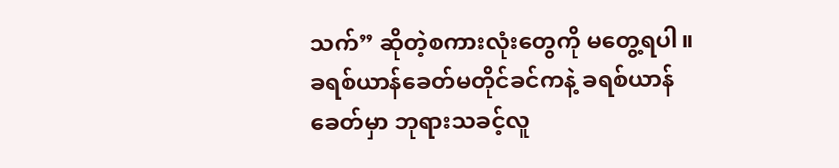သက်” ဆိုတဲ့စကားလုံးတွေကို မတွေ့ရပါ။ ခရစ်ယာန်ခေတ်မတိုင်ခင်ကနဲ့ ခရစ်ယာန်ခေတ်မှာ ဘုရားသခင့်လူ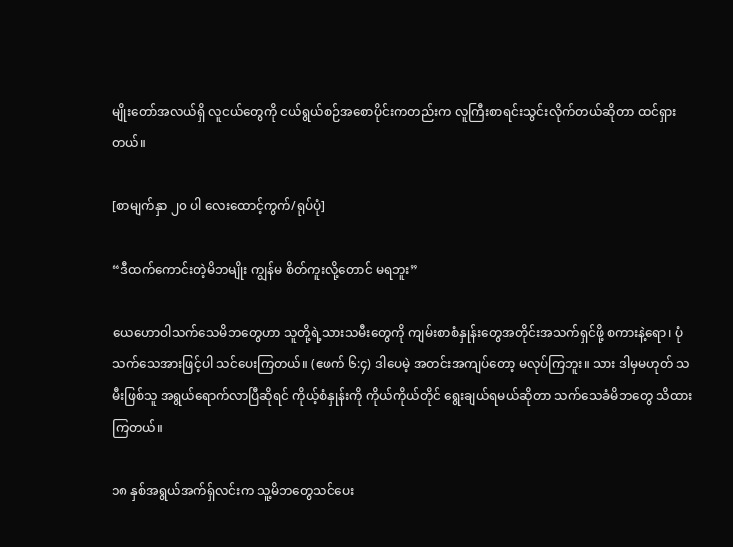မျိုးတော်အလယ်ရှိ လူငယ်တွေကို ငယ်ရွယ်စဉ်အစောပိုင်းကတည်းက လူကြီးစာရင်းသွင်းလိုက်တယ်ဆိုတာ ထင်ရှားတယ်။

[စာမျက်နှာ ၂၀ ပါ လေးထောင့်ကွက်/ရုပ်ပုံ]

“ဒီထက်ကောင်းတဲ့မိဘမျိုး ကျွန်မ စိတ်ကူးလို့တောင် မရဘူး”

ယေဟောဝါသက်သေမိဘတွေဟာ သူတို့ရဲ့သားသမီးတွေကို ကျမ်းစာစံနှုန်းတွေအတိုင်းအသက်ရှင်ဖို့ စကားနဲ့ရော၊ ပုံသက်သေအားဖြင့်ပါ သင်ပေးကြတယ်။ (ဧဖက် ၆:၄) ဒါပေမဲ့ အတင်းအကျပ်တော့ မလုပ်ကြဘူး။ သား ဒါမှမဟုတ် သမီးဖြစ်သူ အရွယ်ရောက်လာပြီဆိုရင် ကိုယ့်စံနှုန်းကို ကိုယ်ကိုယ်တိုင် ရွေးချယ်ရမယ်ဆိုတာ သက်သေခံမိဘတွေ သိထားကြတယ်။

၁၈ နှစ်အရွယ်အက်ရှ်လင်းက သူ့မိဘတွေသင်ပေး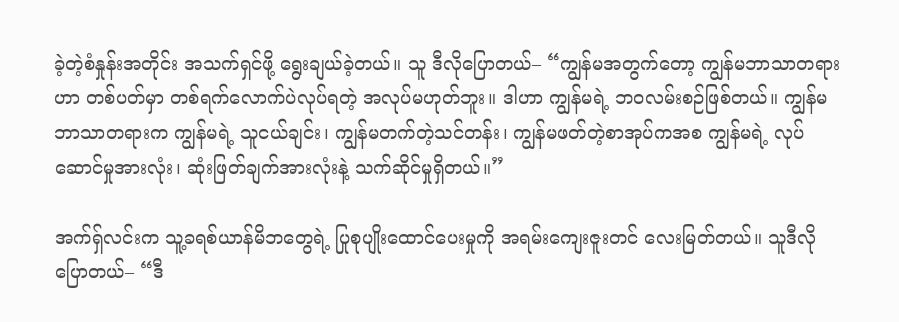ခဲ့တဲ့စံနှုန်းအတိုင်း အသက်ရှင်ဖို့ ရွေးချယ်ခဲ့တယ်။ သူ ဒီလိုပြောတယ်– “ကျွန်မအတွက်တော့ ကျွန်မဘာသာတရားဟာ တစ်ပတ်မှာ တစ်ရက်လောက်ပဲလုပ်ရတဲ့ အလုပ်မဟုတ်ဘူး။ ဒါဟာ ကျွန်မရဲ့ ဘဝလမ်းစဉ်ဖြစ်တယ်။ ကျွန်မဘာသာတရားက ကျွန်မရဲ့ သူငယ်ချင်း၊ ကျွန်မတက်တဲ့သင်တန်း၊ ကျွန်မဖတ်တဲ့စာအုပ်ကအစ ကျွန်မရဲ့ လုပ်ဆောင်မှုအားလုံး၊ ဆုံးဖြတ်ချက်အားလုံးနဲ့ သက်ဆိုင်မှုရှိတယ်။”

အက်ရှ်လင်းက သူ့ခရစ်ယာန်မိဘတွေရဲ့ ပြုစုပျိုးထောင်ပေးမှုကို အရမ်းကျေးဇူးတင် လေးမြတ်တယ်။ သူဒီလိုပြောတယ်– “ဒီ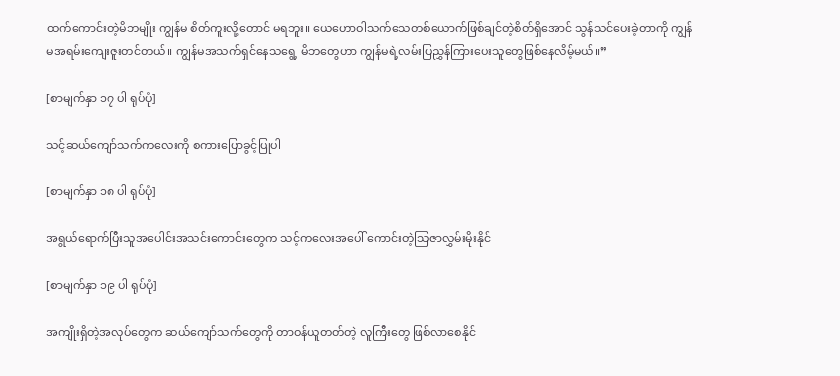ထက်ကောင်းတဲ့မိဘမျိုး ကျွန်မ စိတ်ကူးလို့တောင် မရဘူး။ ယေဟောဝါသက်သေတစ်ယောက်ဖြစ်ချင်တဲ့စိတ်ရှိအောင် သွန်သင်ပေးခဲ့တာကို ကျွန်မအရမ်းကျေးဇူးတင်တယ်။ ကျွန်မအသက်ရှင်နေသရွေ့ မိဘတွေဟာ ကျွန်မရဲ့လမ်းပြညွှန်ကြားပေးသူတွေဖြစ်နေလိမ့်မယ်။”

[စာမျက်နှာ ၁၇ ပါ ရုပ်ပုံ]

သင့်ဆယ်ကျော်သက်ကလေးကို စကားပြောခွင့်ပြုပါ

[စာမျက်နှာ ၁၈ ပါ ရုပ်ပုံ]

အရွယ်ရောက်ပြီးသူအပေါင်းအသင်းကောင်းတွေက သင့်ကလေးအပေါ် ကောင်းတဲ့သြဇာလွှမ်းမိုးနိုင်

[စာမျက်နှာ ၁၉ ပါ ရုပ်ပုံ]

အကျိုးရှိတဲ့အလုပ်တွေက ဆယ်ကျော်သက်တွေကို တာဝန်ယူတတ်တဲ့ လူကြီးတွေ ဖြစ်လာစေနိုင်